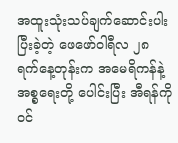အထူးသုံးသပ်ချက်ဆောင်းပါး
ပြီးခဲ့တဲ့ ဖေဖော်ဝါရီလ ၂၈ ရက်နေ့တုန်းက အမေရိကန်နဲ့ အစ္စရေးတို့ ပေါင်းပြီး အီရန်ကို ဝင်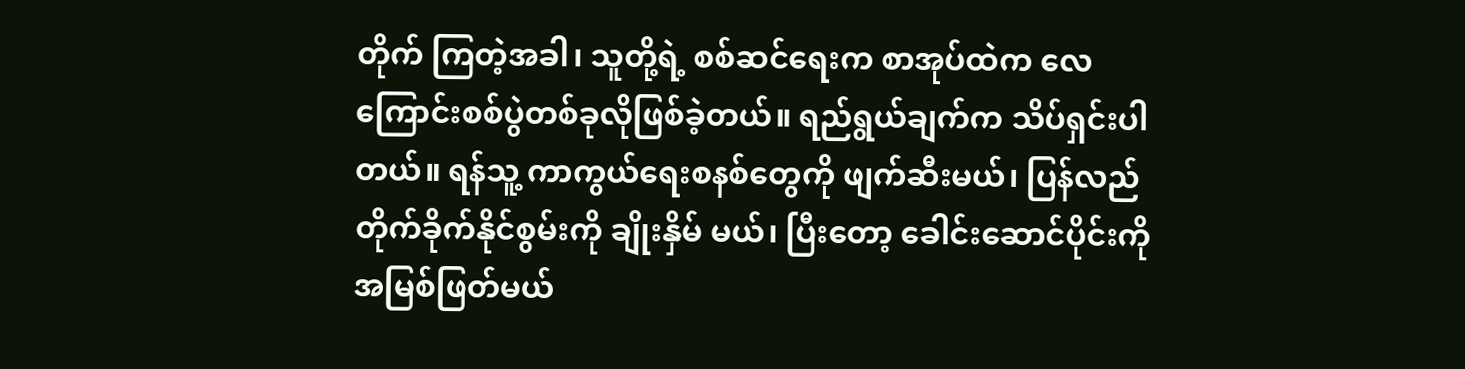တိုက် ကြတဲ့အခါ၊ သူတို့ရဲ့ စစ်ဆင်ရေးက စာအုပ်ထဲက လေကြောင်းစစ်ပွဲတစ်ခုလိုဖြစ်ခဲ့တယ်။ ရည်ရွယ်ချက်က သိပ်ရှင်းပါတယ်။ ရန်သူ့ ကာကွယ်ရေးစနစ်တွေကို ဖျက်ဆီးမယ်၊ ပြန်လည်တိုက်ခိုက်နိုင်စွမ်းကို ချိုးနှိမ် မယ်၊ ပြီးတော့ ခေါင်းဆောင်ပိုင်းကို အမြစ်ဖြတ်မယ်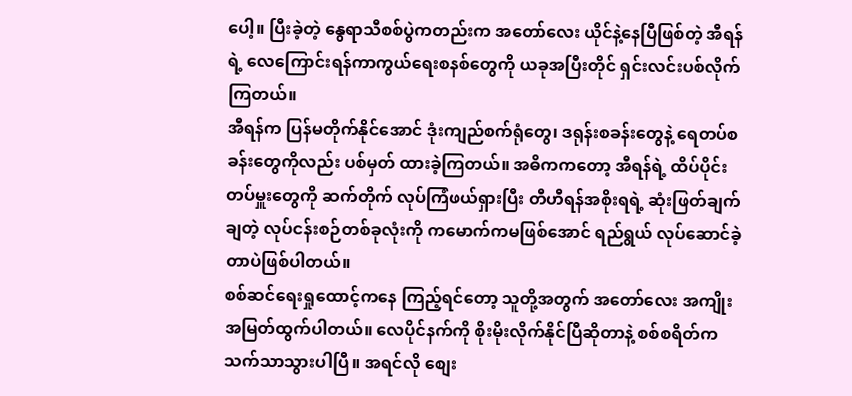ပေါ့။ ပြီးခဲ့တဲ့ နွေရာသီစစ်ပွဲကတည်းက အတော်လေး ယိုင်နဲ့နေပြီဖြစ်တဲ့ အီရန်ရဲ့ လေကြောင်းရန်ကာကွယ်ရေးစနစ်တွေကို ယခုအပြီးတိုင် ရှင်းလင်းပစ်လိုက် ကြတယ်။
အီရန်က ပြန်မတိုက်နိုင်အောင် ဒုံးကျည်စက်ရုံတွေ၊ ဒရုန်းစခန်းတွေနဲ့ ရေတပ်စခန်းတွေကိုလည်း ပစ်မှတ် ထားခဲ့ကြတယ်။ အဓိကကတော့ အီရန်ရဲ့ ထိပ်ပိုင်းတပ်မှူးတွေကို ဆက်တိုက် လုပ်ကြံဖယ်ရှားပြီး တီဟီရန်အစိုးရရဲ့ ဆုံးဖြတ်ချက်ချတဲ့ လုပ်ငန်းစဉ်တစ်ခုလုံးကို ကမောက်ကမဖြစ်အောင် ရည်ရွယ် လုပ်ဆောင်ခဲ့တာပဲဖြစ်ပါတယ်။
စစ်ဆင်ရေးရှုထောင့်ကနေ ကြည့်ရင်တော့ သူတို့အတွက် အတော်လေး အကျိုးအမြတ်ထွက်ပါတယ်။ လေပိုင်နက်ကို စိုးမိုးလိုက်နိုင်ပြီဆိုတာနဲ့ စစ်စရိတ်က သက်သာသွားပါပြီ။ အရင်လို စျေး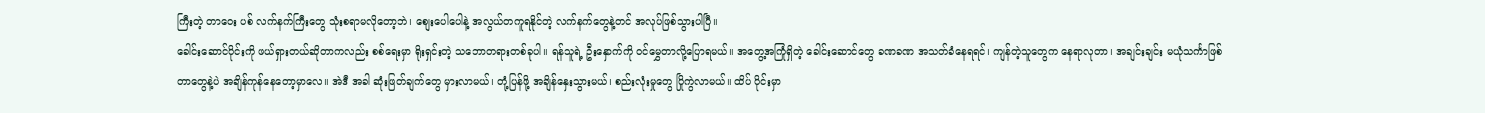ကြီးတဲ့ တာဝေး ပစ် လက်နက်ကြီးတွေ သုံးစရာမလိုတော့ဘဲ၊ စျေးပေါပေါနဲ့ အလွယ်တကူရနိုင်တဲ့ လက်နက်တွေနဲ့တင် အလုပ်ဖြစ်သွားပါပြီ။
ခေါင်းဆောင်ပိုင်းကို ဖယ်ရှားတယ်ဆိုတာကလည်း စစ်ရေးမှာ ရိုးရှင်းတဲ့ သဘောတရားတစ်ခုပါ။ ရန်သူရဲ့ ဦးနှောက်ကို ဝင်မွှေတာလို့ပြောရမယ်။ အတွေ့အကြုံရှိတဲ့ ခေါင်းဆောင်တွေ ခဏခဏ အသတ်ခံနေရရင်၊ ကျန်တဲ့သူတွေက နေရာလုတာ၊ အချင်းချင်း မယုံသင်္ကာဖြစ်တာတွေနဲ့ပဲ အချိန်ကုန်နေတော့မှာလေ။ အဲဒီ အခါ ဆုံးဖြတ်ချက်တွေ မှားလာမယ်၊ တုံ့ပြန်ဖို့ အချိန်နှေးသွားမယ်၊ စည်းလုံးမှုတွေ ပြိုကွဲလာမယ်။ ထိပ် ပိုင်းမှာ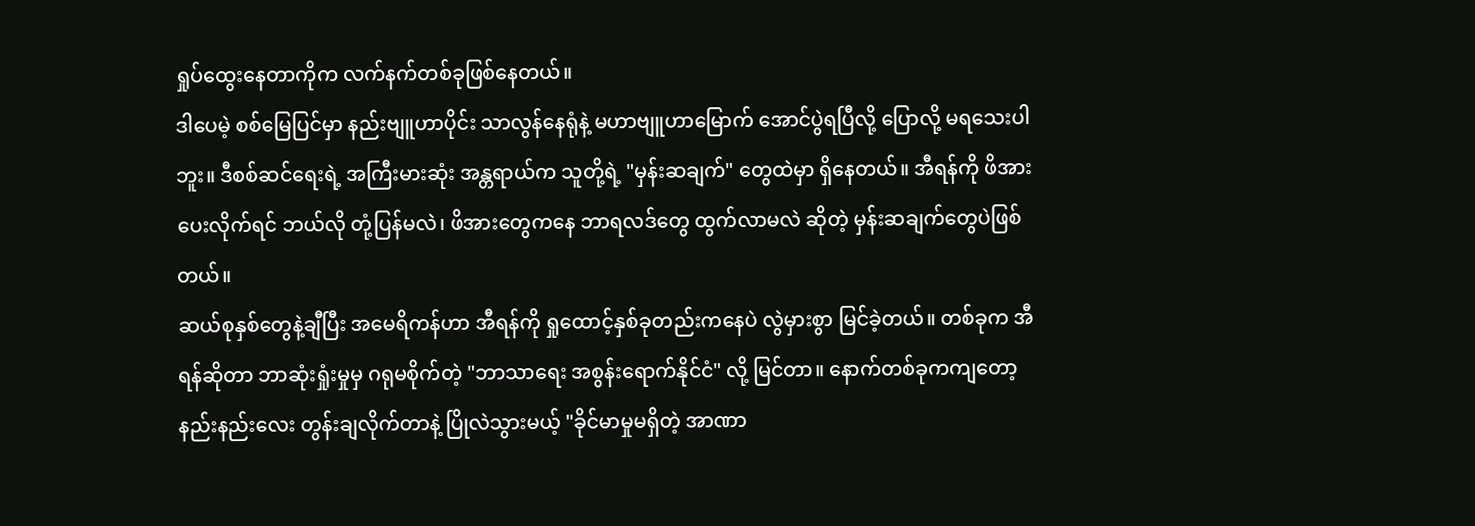ရှုပ်ထွေးနေတာကိုက လက်နက်တစ်ခုဖြစ်နေတယ်။
ဒါပေမဲ့ စစ်မြေပြင်မှာ နည်းဗျူဟာပိုင်း သာလွန်နေရုံနဲ့ မဟာဗျူဟာမြောက် အောင်ပွဲရပြီလို့ ပြောလို့ မရသေးပါဘူး။ ဒီစစ်ဆင်ရေးရဲ့ အကြီးမားဆုံး အန္တရာယ်က သူတို့ရဲ့ "မှန်းဆချက်" တွေထဲမှာ ရှိနေတယ်။ အီရန်ကို ဖိအားပေးလိုက်ရင် ဘယ်လို တုံ့ပြန်မလဲ၊ ဖိအားတွေကနေ ဘာရလဒ်တွေ ထွက်လာမလဲ ဆိုတဲ့ မှန်းဆချက်တွေပဲဖြစ်တယ်။
ဆယ်စုနှစ်တွေနဲ့ချီပြီး အမေရိကန်ဟာ အီရန်ကို ရှုထောင့်နှစ်ခုတည်းကနေပဲ လွဲမှားစွာ မြင်ခဲ့တယ်။ တစ်ခုက အီရန်ဆိုတာ ဘာဆုံးရှုံးမှုမှ ဂရုမစိုက်တဲ့ "ဘာသာရေး အစွန်းရောက်နိုင်ငံ" လို့ မြင်တာ။ နောက်တစ်ခုကကျတော့ နည်းနည်းလေး တွန်းချလိုက်တာနဲ့ ပြိုလဲသွားမယ့် "ခိုင်မာမှုမရှိတဲ့ အာဏာ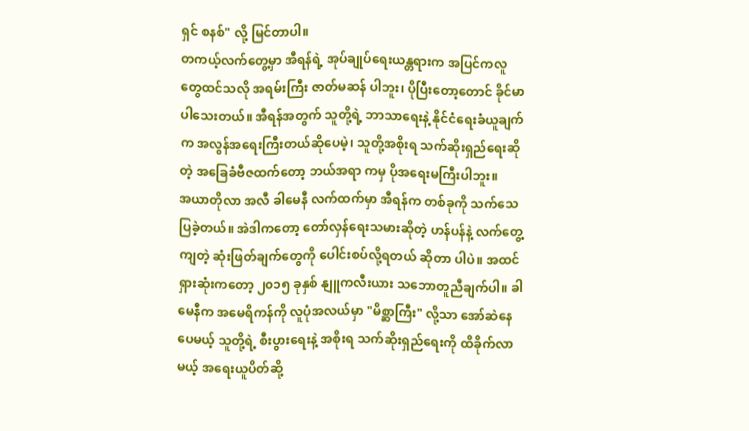ရှင် စနစ်" လို့ မြင်တာပါ။
တကယ့်လက်တွေ့မှာ အီရန်ရဲ့ အုပ်ချုပ်ရေးယန္တရားက အပြင်ကလူတွေထင်သလို အရမ်းကြီး ဇာတ်မဆန် ပါဘူး၊ ပိုပြီးတော့တောင် ခိုင်မာပါသေးတယ်။ အီရန်အတွက် သူတို့ရဲ့ ဘာသာရေးနဲ့ နိုင်ငံရေးခံယူချက်က အလွန်အရေးကြီးတယ်ဆိုပေမဲ့၊ သူတို့အစိုးရ သက်ဆိုးရှည်ရေးဆိုတဲ့ အခြေခံဗီဇထက်တော့ ဘယ်အရာ ကမှ ပိုအရေးမကြီးပါဘူး။
အယာတိုလာ အလီ ခါမေနီ လက်ထက်မှာ အီရန်က တစ်ခုကို သက်သေပြခဲ့တယ်။ အဲဒါကတော့ တော်လှန်ရေးသမားဆိုတဲ့ ဟန်ပန်နဲ့ လက်တွေ့ကျတဲ့ ဆုံးဖြတ်ချက်တွေကို ပေါင်းစပ်လို့ရတယ် ဆိုတာ ပါပဲ။ အထင်ရှားဆုံးကတော့ ၂၀၁၅ ခုနှစ် နျူကလီးယား သဘောတူညီချက်ပါ။ ခါမေနီက အမေရိကန်ကို လူပုံအလယ်မှာ "မိစ္ဆာကြီး" လို့သာ အော်ဆဲနေပေမယ့် သူတို့ရဲ့ စီးပွားရေးနဲ့ အစိုးရ သက်ဆိုးရှည်ရေးကို ထိခိုက်လာမယ့် အရေးယူပိတ်ဆို့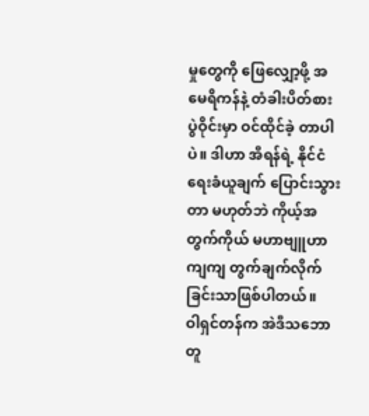မှုတွေကို ဖြေလျှော့ဖို့ အမေရိကန်နဲ့ တံခါးပိတ်စားပွဲဝိုင်းမှာ ဝင်ထိုင်ခဲ့ တာပါပဲ။ ဒါဟာ အီရန်ရဲ့ နိုင်ငံရေးခံယူချက် ပြောင်းသွားတာ မဟုတ်ဘဲ ကိုယ့်အတွက်ကိုယ် မဟာဗျူဟာ ကျကျ တွက်ချက်လိုက်ခြင်းသာဖြစ်ပါတယ်။
ဝါရှင်တန်က အဲဒီသဘောတူ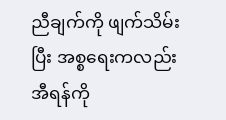ညီချက်ကို ဖျက်သိမ်းပြီး အစ္စရေးကလည်း အီရန်ကို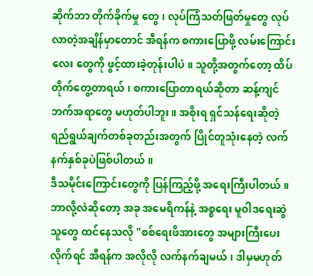ဆိုက်ဘာ တိုက်ခိုက်မှု တွေ၊ လုပ်ကြံသတ်ဖြတ်မှုတွေ လုပ်လာတဲ့အချိန်မှာတောင် အီရန်က စကားပြောဖို့ လမ်းကြောင်းလေး တွေကို ဖွင့်ထားခဲ့တုန်းပါပဲ။ သူတို့အတွက်တော့ ထိပ်တိုက်တွေ့တာရယ်၊ စကားပြောတာရယ်ဆိုတာ ဆန့်ကျင်ဘက်အရာတွေ မဟုတ်ပါဘူး။ အစိုးရ ရှင်သန်ရေးဆိုတဲ့ ရည်ရွယ်ချက်တစ်ခုတည်းအတွက် ပြိုင်တူသုံးနေတဲ့ လက်နက်နှစ်ခုပဲဖြစ်ပါတယ်။
ဒီသမိုင်းကြောင်းတွေကို ပြန်ကြည့်ဖို့ အရေးကြီးပါတယ်။ ဘာလို့လဲဆိုတော့ အခု အမေရိကန်နဲ့ အစ္စရေး မူဝါဒရေးဆွဲသူတွေ ထင်နေသလို "စစ်ရေးဖိအားတွေ အများကြီးပေးလိုက်ရင် အီရန်က အလိုလို လက်နက်ချမယ်၊ ဒါမှမဟုတ်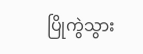ပြိုကွဲသွား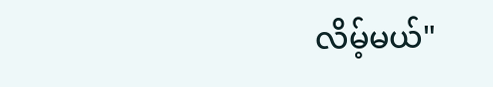လိမ့်မယ်"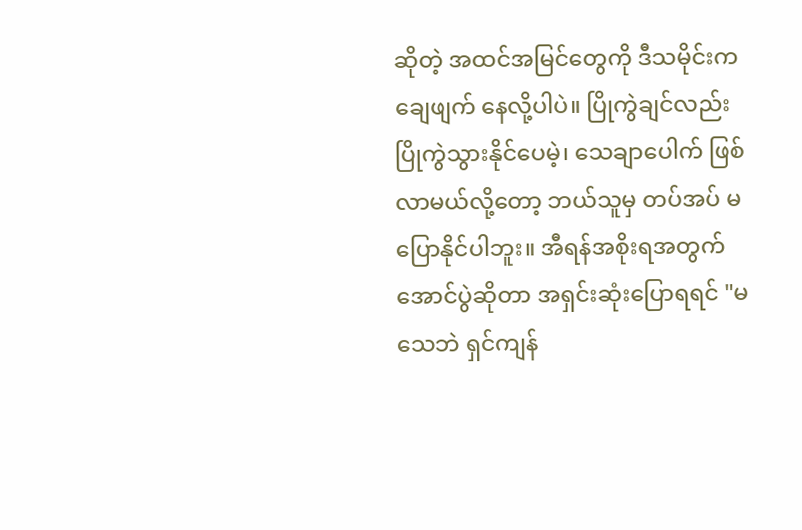ဆိုတဲ့ အထင်အမြင်တွေကို ဒီသမိုင်းက ချေဖျက် နေလို့ပါပဲ။ ပြိုကွဲချင်လည်း ပြိုကွဲသွားနိုင်ပေမဲ့၊ သေချာပေါက် ဖြစ်လာမယ်လို့တော့ ဘယ်သူမှ တပ်အပ် မပြောနိုင်ပါဘူး။ အီရန်အစိုးရအတွက် အောင်ပွဲဆိုတာ အရှင်းဆုံးပြောရရင် "မသေဘဲ ရှင်ကျန်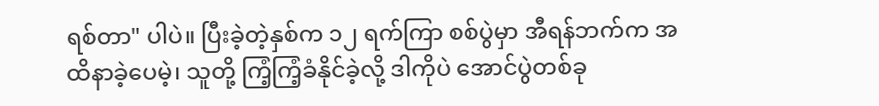ရစ်တာ" ပါပဲ။ ပြီးခဲ့တဲ့နှစ်က ၁၂ ရက်ကြာ စစ်ပွဲမှာ အီရန်ဘက်က အထိနာခဲ့ပေမဲ့၊ သူတို့ ကြံ့ကြံ့ခံနိုင်ခဲ့လို့ ဒါကိုပဲ အောင်ပွဲတစ်ခု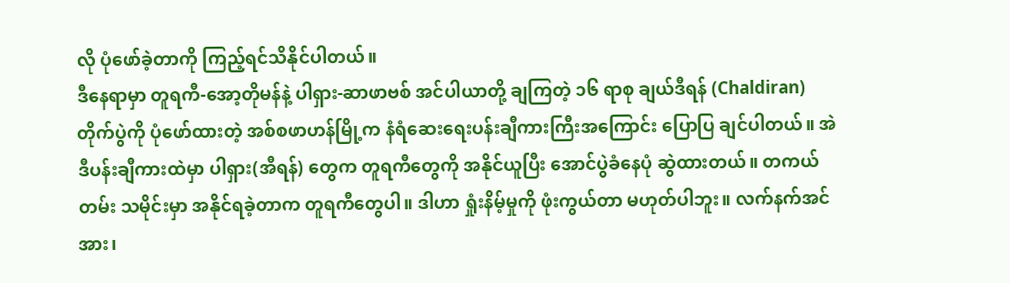လို ပုံဖော်ခဲ့တာကို ကြည့်ရင်သိနိုင်ပါတယ်။
ဒီနေရာမှာ တူရကီ-အော့တိုမန်နဲ့ ပါရှား-ဆာဖာဗစ် အင်ပါယာတို့ ချကြတဲ့ ၁၆ ရာစု ချယ်ဒီရန် (Chaldiran) တိုက်ပွဲကို ပုံဖော်ထားတဲ့ အစ်စဖာဟန်မြို့က နံရံဆေးရေးပန်းချီကားကြီးအကြောင်း ပြောပြ ချင်ပါတယ်။ အဲဒီပန်းချီကားထဲမှာ ပါရှား(အီရန်) တွေက တူရကီတွေကို အနိုင်ယူပြီး အောင်ပွဲခံနေပုံ ဆွဲထားတယ်။ တကယ်တမ်း သမိုင်းမှာ အနိုင်ရခဲ့တာက တူရကီတွေပါ။ ဒါဟာ ရှုံးနိမ့်မှုကို ဖုံးကွယ်တာ မဟုတ်ပါဘူး။ လက်နက်အင်အား၊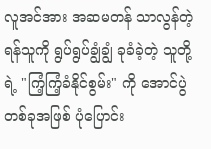လူအင်အား အဆမတန် သာလွန်တဲ့ ရန်သူကို ရွပ်ရွပ်ချွံချွံ ခုခံခဲ့တဲ့ သူတို့ ရဲ့ "ကြံ့ကြံ့ခံနိုင်စွမ်း" ကို အောင်ပွဲတစ်ခုအဖြစ် ပုံပြောင်း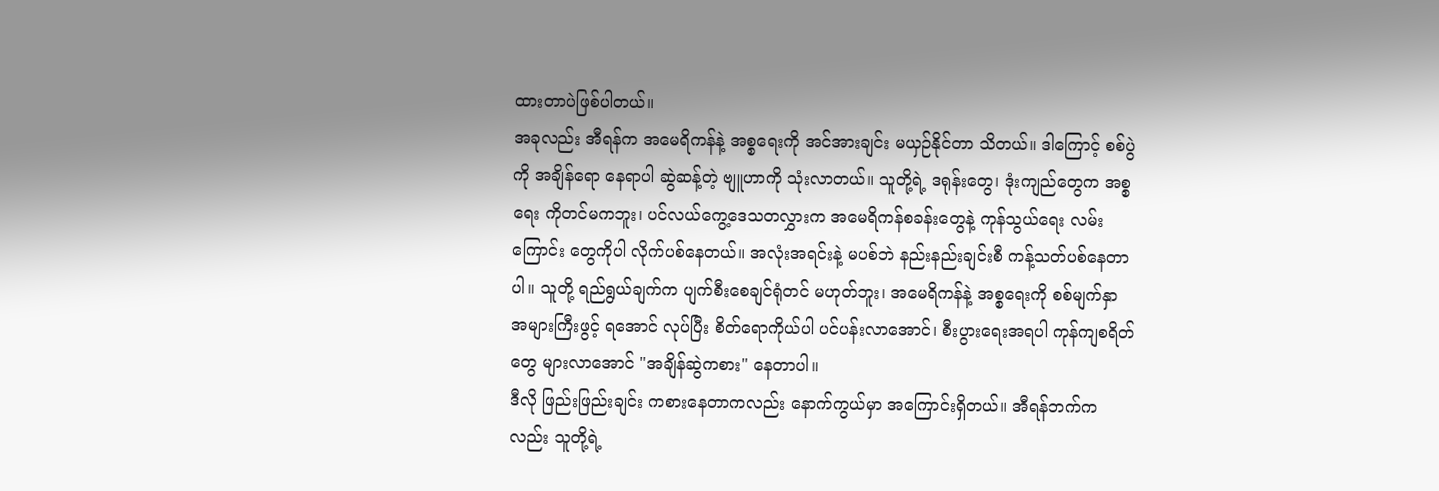ထားတာပဲဖြစ်ပါတယ်။
အခုလည်း အီရန်က အမေရိကန်နဲ့ အစ္စရေးကို အင်အားချင်း မယှဉ်နိုင်တာ သိတယ်။ ဒါကြောင့် စစ်ပွဲကို အချိန်ရော နေရာပါ ဆွဲဆန့်တဲ့ ဗျူဟာကို သုံးလာတယ်။ သူတို့ရဲ့ ဒရုန်းတွေ၊ ဒုံးကျည်တွေက အစ္စရေး ကိုတင်မကဘူး၊ ပင်လယ်ကွေ့ဒေသတလွှားက အမေရိကန်စခန်းတွေနဲ့ ကုန်သွယ်ရေး လမ်းကြောင်း တွေကိုပါ လိုက်ပစ်နေတယ်။ အလုံးအရင်းနဲ့ မပစ်ဘဲ နည်းနည်းချင်းစီ ကန့်သတ်ပစ်နေတာပါ။ သူတို့ ရည်ရွယ်ချက်က ပျက်စီးစေချင်ရုံတင် မဟုတ်ဘူး၊ အမေရိကန်နဲ့ အစ္စရေးကို စစ်မျက်နှာ အများကြီးဖွင့် ရအောင် လုပ်ပြီး စိတ်ရောကိုယ်ပါ ပင်ပန်းလာအောင်၊ စီးပွားရေးအရပါ ကုန်ကျစရိတ်တွေ များလာအောင် "အချိန်ဆွဲကစား" နေတာပါ။
ဒီလို ဖြည်းဖြည်းချင်း ကစားနေတာကလည်း နောက်ကွယ်မှာ အကြောင်းရှိတယ်။ အီရန်ဘက်ကလည်း သူတို့ရဲ့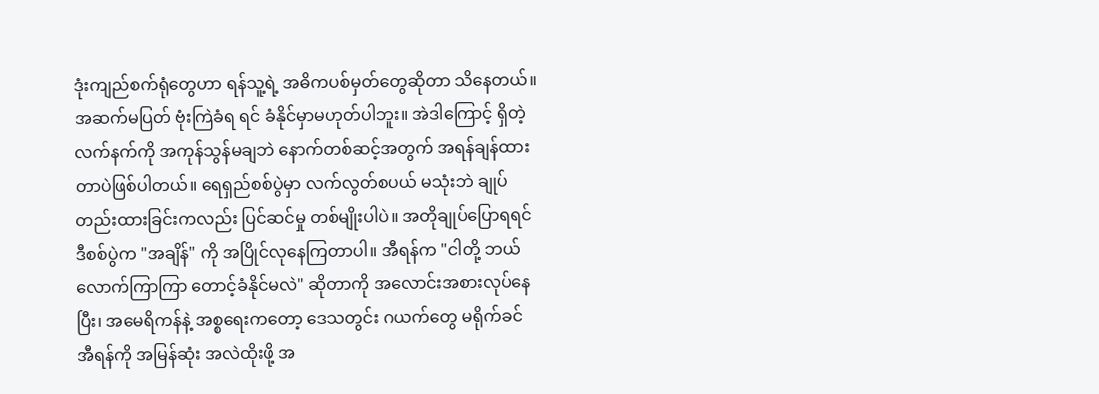ဒုံးကျည်စက်ရုံတွေဟာ ရန်သူ့ရဲ့ အဓိကပစ်မှတ်တွေဆိုတာ သိနေတယ်။ အဆက်မပြတ် ဗုံးကြဲခံရ ရင် ခံနိုင်မှာမဟုတ်ပါဘူး။ အဲဒါကြောင့် ရှိတဲ့လက်နက်ကို အကုန်သွန်မချဘဲ နောက်တစ်ဆင့်အတွက် အရန်ချန်ထားတာပဲဖြစ်ပါတယ်။ ရေရှည်စစ်ပွဲမှာ လက်လွတ်စပယ် မသုံးဘဲ ချုပ်တည်းထားခြင်းကလည်း ပြင်ဆင်မှု တစ်မျိုးပါပဲ။ အတိုချုပ်ပြောရရင် ဒီစစ်ပွဲက "အချိန်" ကို အပြိုင်လုနေကြတာပါ။ အီရန်က "ငါတို့ ဘယ်လောက်ကြာကြာ တောင့်ခံနိုင်မလဲ" ဆိုတာကို အလောင်းအစားလုပ်နေပြီး၊ အမေရိကန်နဲ့ အစ္စရေးကတော့ ဒေသတွင်း ဂယက်တွေ မရိုက်ခင် အီရန်ကို အမြန်ဆုံး အလဲထိုးဖို့ အ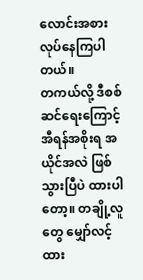လောင်းအစား လုပ်နေကြပါတယ်။
တကယ်လို့ ဒီစစ်ဆင်ရေးကြောင့် အီရန်အစိုးရ အယိုင်အလဲ ဖြစ်သွားပြီပဲ ထားပါတော့။ တချို့လူတွေ မျှော်လင့်ထား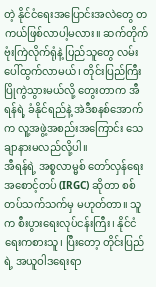တဲ့ နိုင်ငံရေးအပြောင်းအလဲတွေ တကယ်ဖြစ်လာပါ့မလား။ ဆက်တိုက် ဗုံးကြဲလိုက်ရုံနဲ့ ပြည်သူတွေ လမ်းပေါ်ထွက်လာမယ်၊ တိုင်းပြည်ကြီး ပြိုကွဲသွားမယ်လို့ တွေးတာက အီရန်ရဲ့ ခံနိုင်ရည်နဲ့ အဲဒီစနစ်အောက်က လူ့အဖွဲ့အစည်းအကြောင်း သေချာနားမလည်လို့ပါ။
အီရန်ရဲ့ အစ္စလာမ္မစ် တော်လှန်ရေးအစောင့်တပ် (IRGC) ဆိုတာ စစ်တပ်သက်သက်မှ မဟုတ်တာ။ သူက စီးပွားရေးလုပ်ငန်းကြီး၊ နိုင်ငံရေးကစားသူ၊ ပြီးတော့ တိုင်းပြည်ရဲ့ အယူဝါဒရေးရာ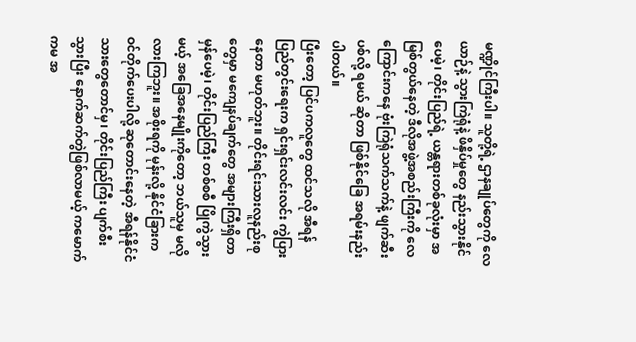မဏ္ဍိုင်ကြီးပါ။ သူတို့ရဲ့ ဌာနချုပ်တွေကို လေယာဉ်နဲ့ သွားကြဲရုံနဲ့ ဖိနှိပ်မှုတွေ နည်းသွားနိုင်ပေမဲ့၊ တိုင်းပြည်ရဲ့ ယန္တရားတစ်ခုလုံးမှာ အမြစ်တွယ်နေတဲ့ ဒီလိုအဖွဲ့အစည်းကြီးကို လေကြောင်းကနေ ဗုံးကြဲရုံသက်သက်နဲ့ ဖျက်ဆီးပစ်လို့ ရမယ် ဆိုတာ ဖြစ်နိုင်ခြေ အရမ်းနည်းပါတယ်။
ပြီးတော့ ပြင်ပကလူတွေ ထင်သလို အီရန်ပြည်တွင်းရေးက ရှင်းရှင်းလင်းလင်း ကွဲပြားနေတာ မဟုတ်ဘူး။ တိုင်းရင်းသားလူနည်းစုတွေမှာ မကျေနပ်ချက်တွေ အများကြီးရှိတာ မှန်ပေမဲ့၊ တိုင်းပြည်ကြီး တစ်စစီ ပြိုကွဲသွားမယ့် အခြေအနေမျိုးကိုတော့ ဘယ်သူမှ မလိုလားကြဘူး။ အစိုးရကို မုန်းလို့ နိုင်ငံခြားက ဝင်တိုက်ပေးပါလို့ ဆုတောင်းနေတဲ့ အီရန်နိုင်ငံသားတွေတောင်မှ၊ တိုင်းပြည်ကြီး ပျက်စီးသွားပြီး နောက်ဆက်တွဲဖြစ်လာမယ့် ကမောက်ကမ အ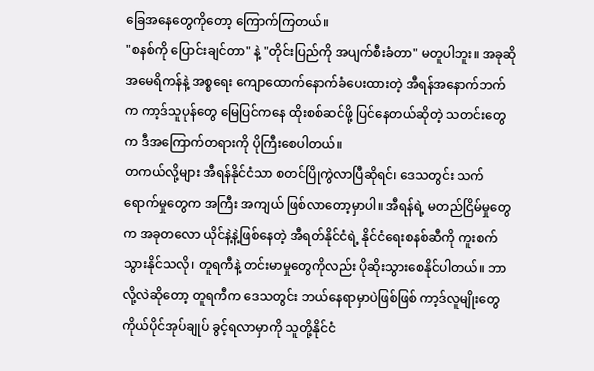ခြေအနေတွေကိုတော့ ကြောက်ကြတယ်။
"စနစ်ကို ပြောင်းချင်တာ" နဲ့ "တိုင်းပြည်ကို အပျက်စီးခံတာ" မတူပါဘူး။ အခုဆို အမေရိကန်နဲ့ အစ္စရေး ကျောထောက်နောက်ခံပေးထားတဲ့ အီရန်အနောက်ဘက်က ကာ့ဒ်သူပုန်တွေ မြေပြင်ကနေ ထိုးစစ်ဆင်ဖို့ ပြင်နေတယ်ဆိုတဲ့ သတင်းတွေက ဒီအကြောက်တရားကို ပိုကြီးစေပါတယ်။
တကယ်လို့များ အီရန်နိုင်ငံသာ စတင်ပြိုကွဲလာပြီဆိုရင်၊ ဒေသတွင်း သက်ရောက်မှုတွေက အကြီး အကျယ် ဖြစ်လာတော့မှာပါ။ အီရန်ရဲ့ မတည်ငြိမ်မှုတွေက အခုတလော ယိုင်နဲ့နဲ့ဖြစ်နေတဲ့ အီရတ်နိုင်ငံရဲ့ နိုင်ငံရေးစနစ်ဆီကို ကူးစက်သွားနိုင်သလို၊ တူရကီနဲ့ တင်းမာမှုတွေကိုလည်း ပိုဆိုးသွားစေနိုင်ပါတယ်။ ဘာလို့လဲဆိုတော့ တူရကီက ဒေသတွင်း ဘယ်နေရာမှာပဲဖြစ်ဖြစ် ကာ့ဒ်လူမျိုးတွေ ကိုယ်ပိုင်အုပ်ချုပ် ခွင့်ရလာမှာကို သူတို့နိုင်ငံ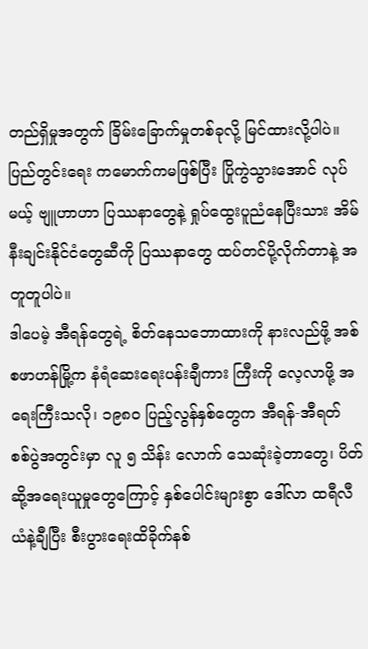တည်ရှိမှုအတွက် ခြိမ်းခြောက်မှုတစ်ခုလို့ မြင်ထားလို့ပါပဲ။ ပြည်တွင်းရေး ကမောက်ကမဖြစ်ပြီး ပြိုကွဲသွားအောင် လုပ်မယ့် ဗျူဟာဟာ ပြဿနာတွေနဲ့ ရှုပ်ထွေးပူညံနေပြီးသား အိမ်နီးချင်းနိုင်ငံတွေဆီကို ပြဿနာတွေ ထပ်တင်ပို့လိုက်တာနဲ့ အတူတူပါပဲ။
ဒါပေမဲ့ အီရန်တွေရဲ့ စိတ်နေသဘောထားကို နားလည်ဖို့ အစ်စဖာဟန်မြို့က နံရံဆေးရေးပန်းချီကား ကြီးကို လေ့လာဖို့ အရေးကြီးသလို၊ ၁၉၈၀ ပြည့်လွန်နှစ်တွေက အီရန်-အီရတ် စစ်ပွဲအတွင်းမှာ လူ ၅ သိန်း လောက် သေဆုံးခဲ့တာတွေ၊ ပိတ်ဆို့အရေးယူမှုတွေကြောင့် နှစ်ပေါင်းများစွာ ဒေါ်လာ ထရီလီယံနဲ့ချီပြီး စီးပွားရေးထိခိုက်နစ်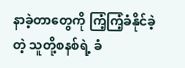နာခဲ့တာတွေကို ကြံ့ကြံ့ခံနိုင်ခဲ့တဲ့ သူတို့စနစ်ရဲ့ ခံ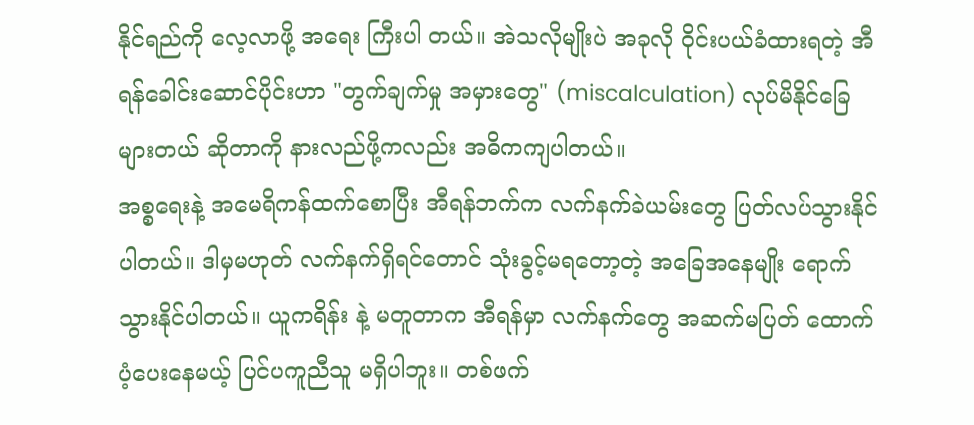နိုင်ရည်ကို လေ့လာဖို့ အရေး ကြီးပါ တယ်။ အဲသလိုမျိုးပဲ အခုလို ဝိုင်းပယ်ခံထားရတဲ့ အီရန်ခေါင်းဆောင်ပိုင်းဟာ "တွက်ချက်မှု အမှားတွေ" (miscalculation) လုပ်မိနိုင်ခြေများတယ် ဆိုတာကို နားလည်ဖို့ကလည်း အဓိကကျပါတယ်။
အစ္စရေးနဲ့ အမေရိကန်ထက်စောပြီး အီရန်ဘက်က လက်နက်ခဲယမ်းတွေ ပြတ်လပ်သွားနိုင်ပါတယ်။ ဒါမှမဟုတ် လက်နက်ရှိရင်တောင် သုံးခွင့်မရတော့တဲ့ အခြေအနေမျိုး ရောက်သွားနိုင်ပါတယ်။ ယူကရိန်း နဲ့ မတူတာက အီရန်မှာ လက်နက်တွေ အဆက်မပြတ် ထောက်ပံ့ပေးနေမယ့် ပြင်ပကူညီသူ မရှိပါဘူး။ တစ်ဖက်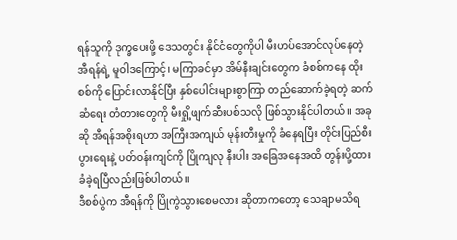ရန်သူကို ဒုက္ခပေးဖို့ ဒေသတွင်း နိုင်ငံတွေကိုပါ မီးဟပ်အောင်လုပ်နေတဲ့ အီရန်ရဲ့ မူဝါဒကြောင့်၊ မကြာခင်မှာ အိမ်နီးချင်းတွေက ခံစစ်ကနေ ထိုးစစ်ကို ပြောင်းလာနိုင်ပြီး နှစ်ပေါင်းများစွာကြာ တည်ဆောက်ခဲ့ရတဲ့ ဆက်ဆံရေး တံတားတွေကို မီးရှို့ဖျက်ဆီးပစ်သလို ဖြစ်သွားနိုင်ပါတယ်။ အခုဆို အီရန်အစိုးရဟာ အကြီးအကျယ် မုန်းတီးမှုကို ခံနေရပြီး တိုင်းပြည်စီးပွားရေးနဲ့ ပတ်ဝန်းကျင်ကို ပြိုကျလု နီးပါး အခြေအနေအထိ တွန်းပို့ထားခံခဲ့ရပြီလည်းဖြစ်ပါတယ်။
ဒီစစ်ပွဲက အီရန်ကို ပြိုကွဲသွားစေမလား ဆိုတာကတော့ သေချာမသိရ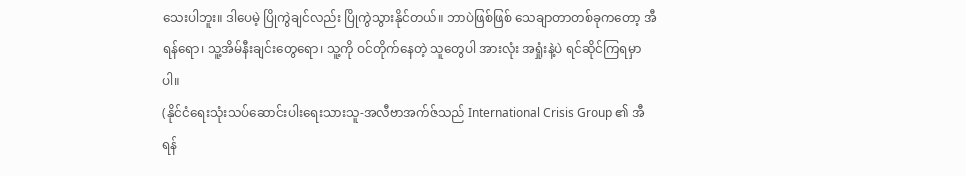သေးပါဘူး။ ဒါပေမဲ့ ပြိုကွဲချင်လည်း ပြိုကွဲသွားနိုင်တယ်။ ဘာပဲဖြစ်ဖြစ် သေချာတာတစ်ခုကတော့ အီရန်ရော၊ သူ့အိမ်နီးချင်းတွေရော၊ သူ့ကို ဝင်တိုက်နေတဲ့ သူတွေပါ အားလုံး အရှုံးနဲ့ပဲ ရင်ဆိုင်ကြရမှာပါ။
(နိုင်ငံရေးသုံးသပ်ဆောင်းပါးရေးသားသူ-အလီဗာအက်ဇ်သည် International Crisis Group ၏ အီရန်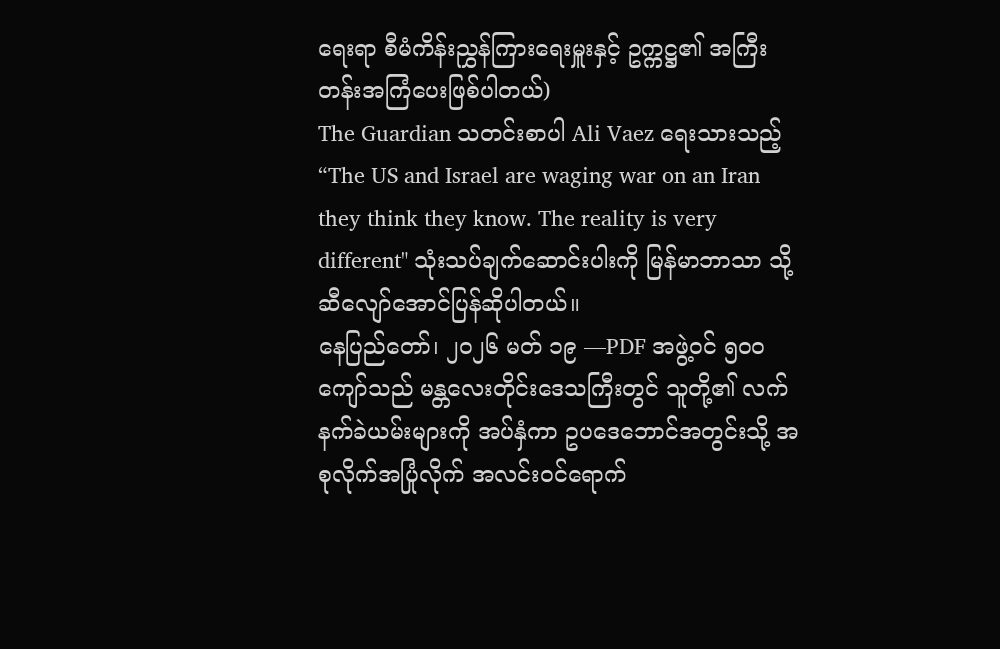ရေးရာ စီမံကိန်းညွှန်ကြားရေးမှူးနှင့် ဥက္ကဋ္ဌ၏ အကြီးတန်းအကြံပေးဖြစ်ပါတယ်)
The Guardian သတင်းစာပါ Ali Vaez ရေးသားသည့် “The US and Israel are waging war on an Iran they think they know. The reality is very different" သုံးသပ်ချက်ဆောင်းပါးကို မြန်မာဘာသာ သို့ ဆီလျော်အောင်ပြန်ဆိုပါတယ်။
နေပြည်တော်၊ ၂၀၂၆ မတ် ၁၉ —PDF အဖွဲ့ဝင် ၅၀၀ ကျော်သည် မန္တလေးတိုင်းဒေသကြီးတွင် သူတို့၏ လက်နက်ခဲယမ်းများကို အပ်နှံကာ ဥပဒေဘောင်အတွင်းသို့ အစုလိုက်အပြုံလိုက် အလင်းဝင်ရောက်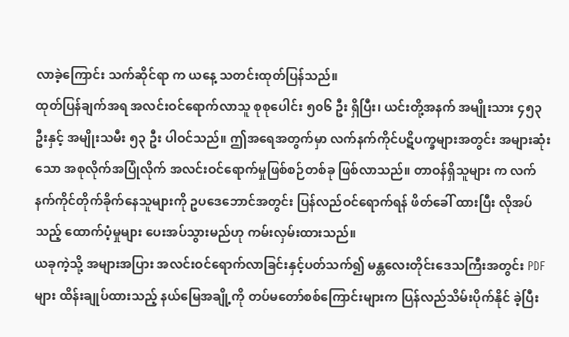လာခဲ့ကြောင်း သက်ဆိုင်ရာ က ယနေ့ သတင်းထုတ်ပြန်သည်။
ထုတ်ပြန်ချက်အရ အလင်းဝင်ရောက်လာသူ စုစုပေါင်း ၅၀၆ ဦး ရှိပြီး၊ ယင်းတို့အနက် အမျိုးသား ၄၅၃ ဦးနှင့် အမျိုးသမီး ၅၃ ဦး ပါဝင်သည်။ ဤအရေအတွက်မှာ လက်နက်ကိုင်ပဋိပက္ခများအတွင်း အများဆုံးသော အစုလိုက်အပြုံလိုက် အလင်းဝင်ရောက်မှုဖြစ်စဉ်တစ်ခု ဖြစ်လာသည်။ တာဝန်ရှိသူများ က လက်နက်ကိုင်တိုက်ခိုက်နေသူများကို ဥပဒေဘောင်အတွင်း ပြန်လည်ဝင်ရောက်ရန် ဖိတ်ခေါ် ထားပြီး လိုအပ်သည့် ထောက်ပံ့မှုများ ပေးအပ်သွားမည်ဟု ကမ်းလှမ်းထားသည်။
ယခုကဲ့သို့ အများအပြား အလင်းဝင်ရောက်လာခြင်းနှင့်ပတ်သက်၍ မန္တလေးတိုင်းဒေသကြီးအတွင်း PDF များ ထိန်းချုပ်ထားသည့် နယ်မြေအချို့ကို တပ်မတော်စစ်ကြောင်းများက ပြန်လည်သိမ်းပိုက်နိုင် ခဲ့ပြီး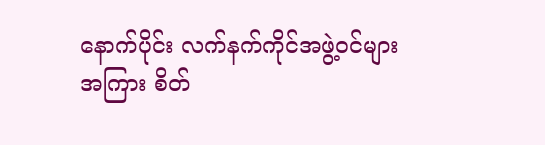နောက်ပိုင်း လက်နက်ကိုင်အဖွဲ့ဝင်များအကြား စိတ်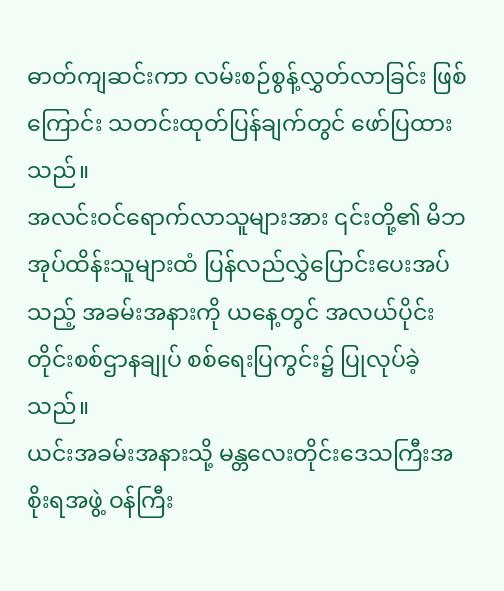ဓာတ်ကျဆင်းကာ လမ်းစဉ်စွန့်လွှတ်လာခြင်း ဖြစ်ကြောင်း သတင်းထုတ်ပြန်ချက်တွင် ဖော်ပြထားသည်။
အလင်းဝင်ရောက်လာသူများအား ၎င်းတို့၏ မိဘအုပ်ထိန်းသူများထံ ပြန်လည်လွှဲပြောင်းပေးအပ်သည့် အခမ်းအနားကို ယနေ့တွင် အလယ်ပိုင်းတိုင်းစစ်ဌာနချုပ် စစ်ရေးပြကွင်း၌ ပြုလုပ်ခဲ့သည်။
ယင်းအခမ်းအနားသို့ မန္တလေးတိုင်းဒေသကြီးအစိုးရအဖွဲ့ ဝန်ကြီး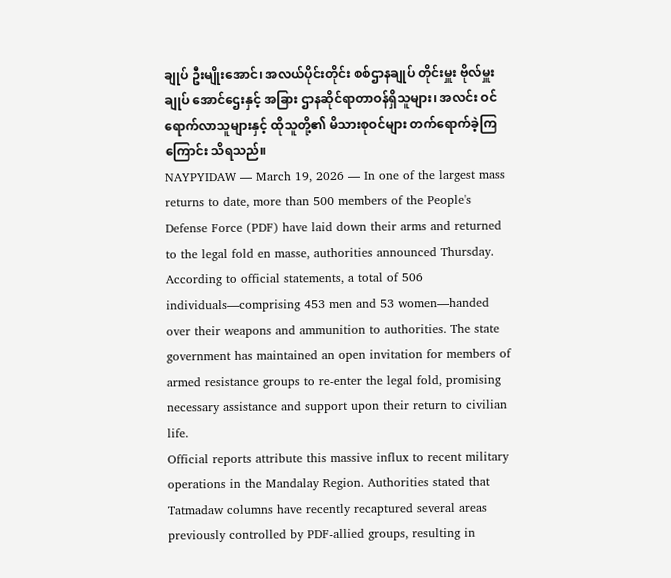ချုပ် ဦးမျိုးအောင်၊ အလယ်ပိုင်းတိုင်း စစ်ဌာနချုပ် တိုင်းမှူး ဗိုလ်မှူးချုပ် အောင်ဌေးနှင့် အခြား ဌာနဆိုင်ရာတာဝန်ရှိသူများ၊ အလင်း ဝင်ရောက်လာသူများနှင့် ထိုသူတို့၏ မိသားစုဝင်များ တက်ရောက်ခဲ့ကြကြောင်း သိရသည်။
NAYPYIDAW — March 19, 2026 — In one of the largest mass returns to date, more than 500 members of the People's Defense Force (PDF) have laid down their arms and returned to the legal fold en masse, authorities announced Thursday.
According to official statements, a total of 506 individuals—comprising 453 men and 53 women—handed over their weapons and ammunition to authorities. The state government has maintained an open invitation for members of armed resistance groups to re-enter the legal fold, promising necessary assistance and support upon their return to civilian life.
Official reports attribute this massive influx to recent military operations in the Mandalay Region. Authorities stated that Tatmadaw columns have recently recaptured several areas previously controlled by PDF-allied groups, resulting in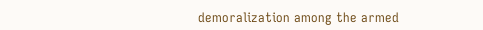demoralization among the armed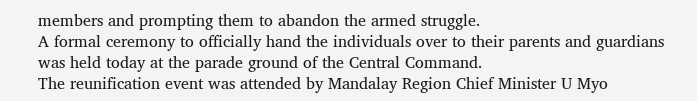members and prompting them to abandon the armed struggle.
A formal ceremony to officially hand the individuals over to their parents and guardians was held today at the parade ground of the Central Command.
The reunification event was attended by Mandalay Region Chief Minister U Myo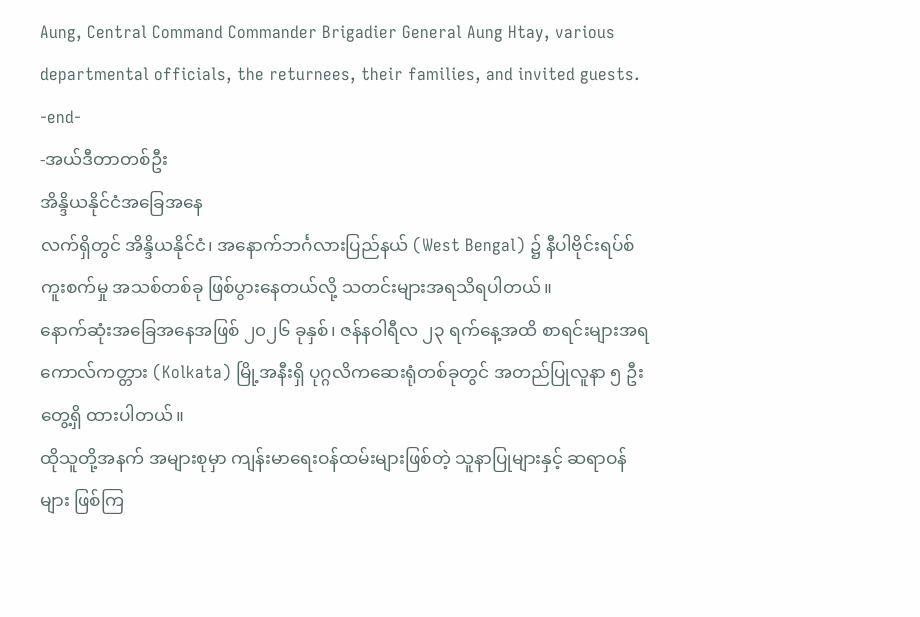Aung, Central Command Commander Brigadier General Aung Htay, various departmental officials, the returnees, their families, and invited guests.
-end-
-အယ်ဒီတာတစ်ဦး
အိန္ဒိယနိုင်ငံအခြေအနေ
လက်ရှိတွင် အိန္ဒိယနိုင်ငံ၊ အနောက်ဘင်္ဂလားပြည်နယ် (West Bengal) ၌ နီပါဗိုင်းရပ်စ် ကူးစက်မှု အသစ်တစ်ခု ဖြစ်ပွားနေတယ်လို့ သတင်းများအရသိရပါတယ်။
နောက်ဆုံးအခြေအနေအဖြစ် ၂၀၂၆ ခုနှစ်၊ ဇန်နဝါရီလ ၂၃ ရက်နေ့အထိ စာရင်းများအရ ကောလ်ကတ္တား (Kolkata) မြို့အနီးရှိ ပုဂ္ဂလိကဆေးရုံတစ်ခုတွင် အတည်ပြုလူနာ ၅ ဦး တွေ့ရှိ ထားပါတယ်။
ထိုသူတို့အနက် အများစုမှာ ကျန်းမာရေးဝန်ထမ်းများဖြစ်တဲ့ သူနာပြုများနှင့် ဆရာဝန်များ ဖြစ်ကြ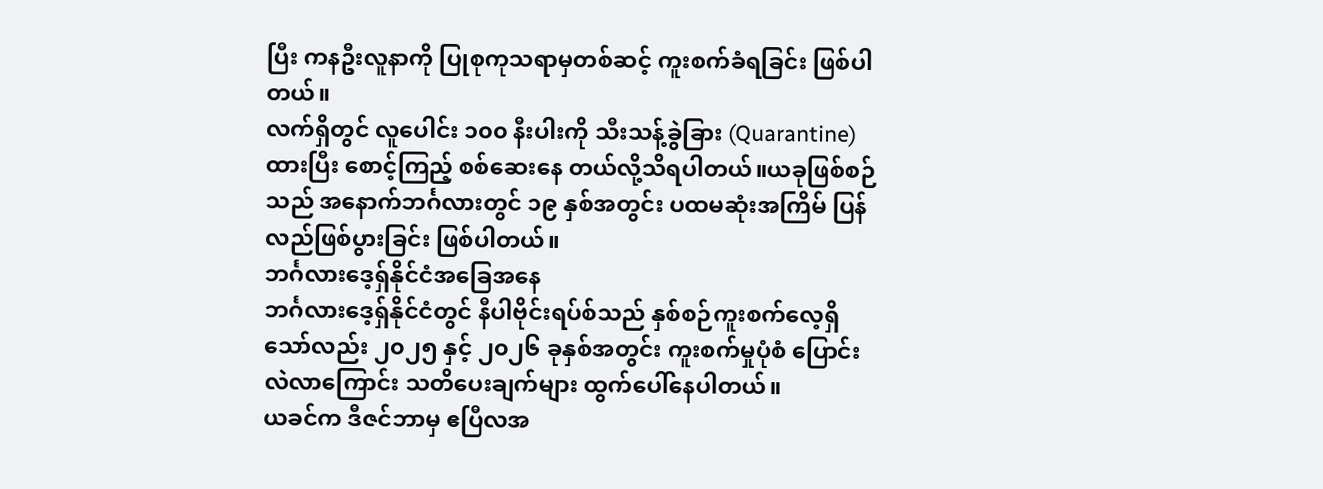ပြီး ကနဦးလူနာကို ပြုစုကုသရာမှတစ်ဆင့် ကူးစက်ခံရခြင်း ဖြစ်ပါတယ်။
လက်ရှိတွင် လူပေါင်း ၁၀၀ နီးပါးကို သီးသန့်ခွဲခြား (Quarantine) ထားပြီး စောင့်ကြည့် စစ်ဆေးနေ တယ်လို့သိရပါတယ်။ယခုဖြစ်စဉ်သည် အနောက်ဘင်္ဂလားတွင် ၁၉ နှစ်အတွင်း ပထမဆုံးအကြိမ် ပြန်လည်ဖြစ်ပွားခြင်း ဖြစ်ပါတယ်။
ဘင်္ဂလားဒေ့ရှ်နိုင်ငံအခြေအနေ
ဘင်္ဂလားဒေ့ရှ်နိုင်ငံတွင် နီပါဗိုင်းရပ်စ်သည် နှစ်စဉ်ကူးစက်လေ့ရှိသော်လည်း ၂၀၂၅ နှင့် ၂၀၂၆ ခုနှစ်အတွင်း ကူးစက်မှုပုံစံ ပြောင်းလဲလာကြောင်း သတိပေးချက်များ ထွက်ပေါ်နေပါတယ်။
ယခင်က ဒီဇင်ဘာမှ ဧပြီလအ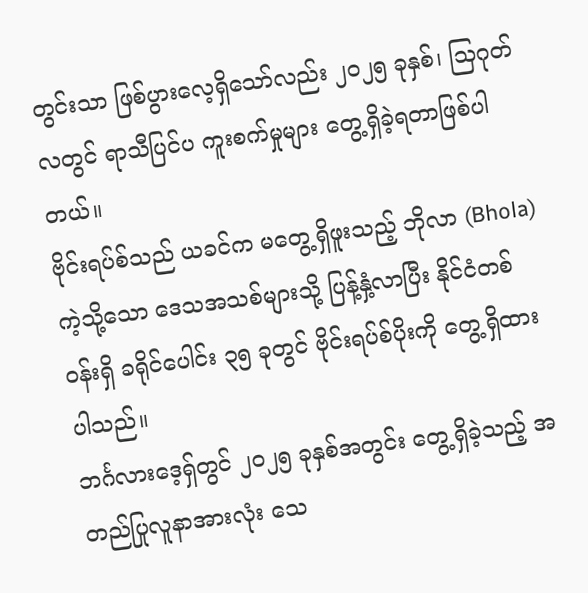တွင်းသာ ဖြစ်ပွားလေ့ရှိသော်လည်း ၂၀၂၅ ခုနှစ်၊ သြဂုတ်လတွင် ရာသီပြင်ပ ကူးစက်မှုများ တွေ့ရှိခဲ့ရတာဖြစ်ပါတယ်။
ဗိုင်းရပ်စ်သည် ယခင်က မတွေ့ရှိဖူးသည့် ဘိုလာ (Bhola) ကဲ့သို့သော ဒေသအသစ်များသို့ ပြန့်နှံ့လာပြီး နိုင်ငံတစ်ဝန်းရှိ ခရိုင်ပေါင်း ၃၅ ခုတွင် ဗိုင်းရပ်စ်ပိုးကို တွေ့ရှိထားပါသည်။
ဘင်္ဂလားဒေ့ရှ်တွင် ၂၀၂၅ ခုနှစ်အတွင်း တွေ့ရှိခဲ့သည့် အတည်ပြုလူနာအားလုံး သေ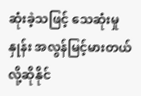ဆုံးခဲ့သဖြင့် သေဆုံးမှုနှုန်း အလွန်မြင့်မားတယ်လို့ဆိုနိုင်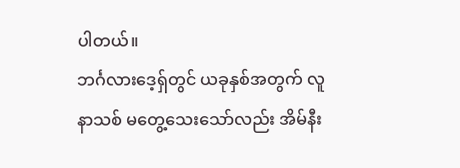ပါတယ်။
ဘင်္ဂလားဒေ့ရှ်တွင် ယခုနှစ်အတွက် လူနာသစ် မတွေ့သေးသော်လည်း အိမ်နီး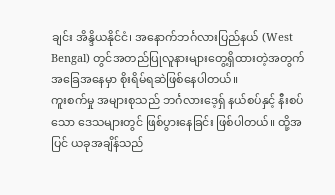ချင်း အိန္ဒိယနိုင်ငံ၊ အနောက်ဘင်္ဂလားပြည်နယ် (West Bengal) တွင်အတည်ပြုလူနားများတွေ့ရှိထားတဲ့အတွက် အခြေအနေမှာ စိုးရိမ်ရဆဲဖြစ်နေပါတယ်။
ကူးစက်မှု အများစုသည် ဘင်္ဂလားဒေ့ရှ် နယ်စပ်နှင့် နီးစပ်သော ဒေသများတွင် ဖြစ်ပွားနေခြင်း ဖြစ်ပါတယ်။ ထို့အပြင် ယခုအချိန်သည်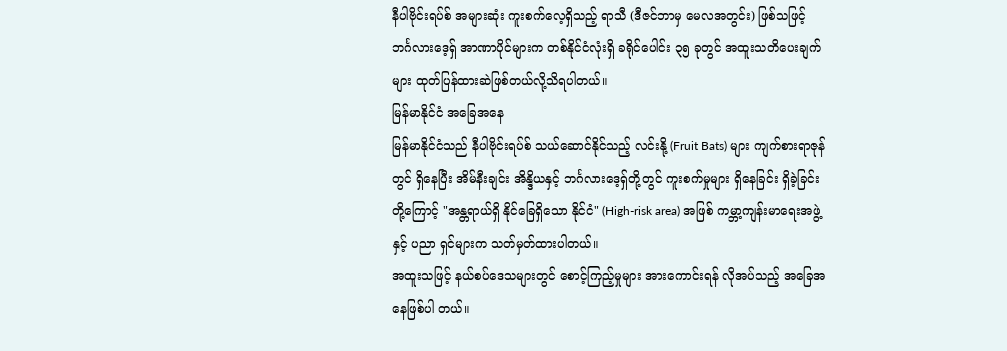နီပါဗိုင်းရပ်စ် အများဆုံး ကူးစက်လေ့ရှိသည့် ရာသီ (ဒီဇင်ဘာမှ မေလအတွင်း) ဖြစ်သဖြင့် ဘင်္ဂလားဒေ့ရှ် အာဏာပိုင်များက တစ်နိုင်ငံလုံးရှိ ခရိုင်ပေါင်း ၃၅ ခုတွင် အထူးသတိပေးချက်များ ထုတ်ပြန်ထားဆဲဖြစ်တယ်လို့သိရပါတယ်။
မြန်မာနိုင်ငံ အခြေအနေ
မြန်မာနိုင်ငံသည် နီပါဗိုင်းရပ်စ် သယ်ဆောင်နိုင်သည့် လင်းနို့ (Fruit Bats) များ ကျက်စားရာဇုန်တွင် ရှိနေပြီး အိမ်နီးချင်း အိန္ဒိယနှင့် ဘင်္ဂလားဒေ့ရှ်တို့တွင် ကူးစက်မှုများ ရှိနေခြင်း ရှိခဲ့ခြင်းတို့ကြောင့် "အန္တရာယ်ရှိ နိုင်ခြေရှိသော နိုင်ငံ" (High-risk area) အဖြစ် ကမ္ဘာ့ကျန်းမာရေးအဖွဲ့နှင့် ပညာ ရှင်များက သတ်မှတ်ထားပါတယ်။
အထူးသဖြင့် နယ်စပ်ဒေသများတွင် စောင့်ကြည့်မှုများ အားကောင်းရန် လိုအပ်သည့် အခြေအနေဖြစ်ပါ တယ်။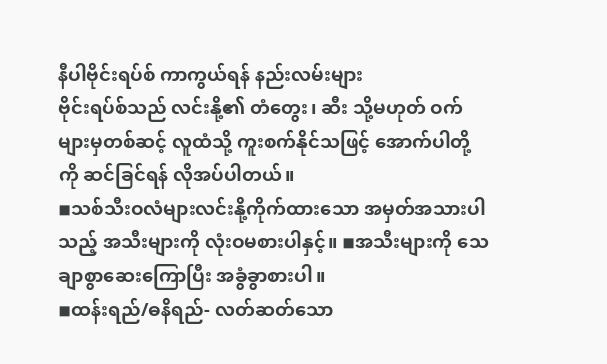နီပါဗိုင်းရပ်စ် ကာကွယ်ရန် နည်းလမ်းများ
ဗိုင်းရပ်စ်သည် လင်းနို့၏ တံတွေး၊ ဆီး သို့မဟုတ် ဝက်များမှတစ်ဆင့် လူထံသို့ ကူးစက်နိုင်သဖြင့် အောက်ပါတို့ကို ဆင်ခြင်ရန် လိုအပ်ပါတယ်။
◾သစ်သီးဝလံများလင်းနို့ကိုက်ထားသော အမှတ်အသားပါသည့် အသီးများကို လုံးဝမစားပါနှင့်။ ◾အသီးများကို သေချာစွာဆေးကြောပြီး အခွံခွာစားပါ။
◾ထန်းရည်/ဓနိရည်- လတ်ဆတ်သော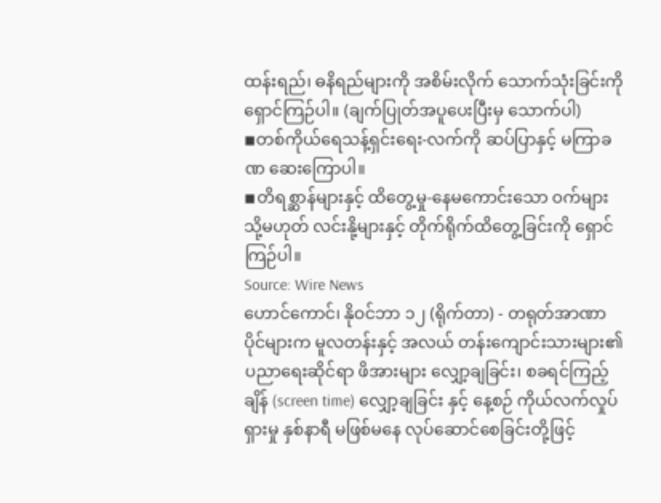ထန်းရည်၊ ဓနိရည်များကို အစိမ်းလိုက် သောက်သုံးခြင်းကို ရှောင်ကြဉ်ပါ။ (ချက်ပြုတ်အပူပေးပြီးမှ သောက်ပါ)
◾တစ်ကိုယ်ရေသန့်ရှင်းရေး-လက်ကို ဆပ်ပြာနှင့် မကြာခဏ ဆေးကြောပါ။
◾တိရစ္ဆာန်များနှင့် ထိတွေ့မှု-နေမကောင်းသော ဝက်များ သို့မဟုတ် လင်းနို့များနှင့် တိုက်ရိုက်ထိတွေ့ခြင်းကို ရှောင်ကြဉ်ပါ။
Source: Wire News
ဟောင်ကောင်၊ နိုဝင်ဘာ ၁၂ (ရိုက်တာ) - တရုတ်အာဏာပိုင်များက မူလတန်းနှင့် အလယ် တန်းကျောင်းသားများ၏ ပညာရေးဆိုင်ရာ ဖိအားများ လျှော့ချခြင်း၊ စခရင်ကြည့်ချိန် (screen time) လျှော့ချခြင်း နှင့် နေ့စဉ် ကိုယ်လက်လှုပ်ရှားမှု နှစ်နာရီ မဖြစ်မနေ လုပ်ဆောင်စေခြင်းတို့ဖြင့်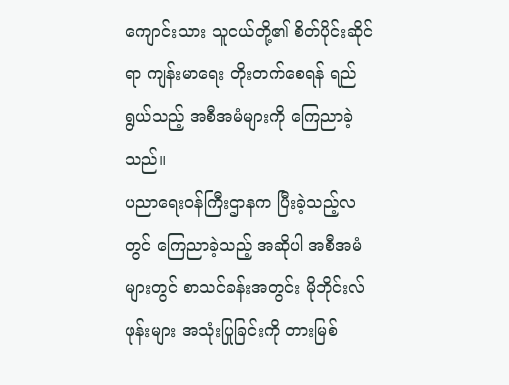ကျောင်းသား သူငယ်တို့၏ စိတ်ပိုင်းဆိုင်ရာ ကျန်းမာရေး တိုးတက်စေရန် ရည်ရွယ်သည့် အစီအမံများကို ကြေညာခဲ့ သည်။
ပညာရေးဝန်ကြီးဌာနက ပြီးခဲ့သည့်လတွင် ကြေညာခဲ့သည့် အဆိုပါ အစီအမံများတွင် စာသင်ခန်းအတွင်း မိုဘိုင်းလ်ဖုန်းများ အသုံးပြုခြင်းကို တားမြစ်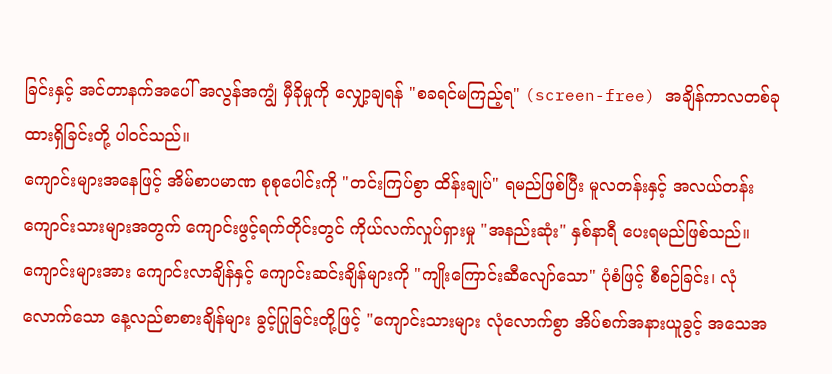ခြင်းနှင့် အင်တာနက်အပေါ် အလွန်အကျွံ မှီခိုမှုကို လျှော့ချရန် "စခရင်မကြည့်ရ" (screen-free) အချိန်ကာလတစ်ခု ထားရှိခြင်းတို့ ပါဝင်သည်။
ကျောင်းများအနေဖြင့် အိမ်စာပမာဏ စုစုပေါင်းကို "တင်းကြပ်စွာ ထိန်းချုပ်" ရမည်ဖြစ်ပြီး မူလတန်းနှင့် အလယ်တန်း ကျောင်းသားများအတွက် ကျောင်းဖွင့်ရက်တိုင်းတွင် ကိုယ်လက်လှုပ်ရှားမှု "အနည်းဆုံး" နှစ်နာရီ ပေးရမည်ဖြစ်သည်။
ကျောင်းများအား ကျောင်းလာချိန်နှင့် ကျောင်းဆင်းချိန်များကို "ကျိုးကြောင်းဆီလျော်သော" ပုံစံဖြင့် စီစဉ်ခြင်း၊ လုံလောက်သော နေ့လည်စာစားချိန်များ ခွင့်ပြုခြင်းတို့ဖြင့် "ကျောင်းသားများ လုံလောက်စွာ အိပ်စက်အနားယူခွင့် အသေအ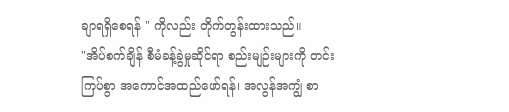ချာရရှိစေရန် " ကိုလည်း တိုက်တွန်းထားသည်။
"အိပ်စက်ချိန် စီမံခန့်ခွဲမှုဆိုင်ရာ စည်းမျဉ်းများကို တင်းကြပ်စွာ အကောင်အထည်ဖော်ရန်၊ အလွန်အကျွံ စာ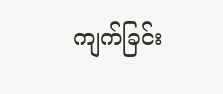ကျက်ခြင်း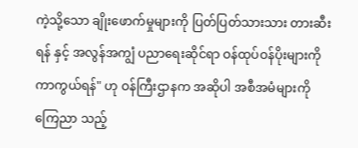ကဲ့သို့သော ချိုးဖောက်မှုများကို ပြတ်ပြတ်သားသား တားဆီးရန် နှင့် အလွန်အကျွံ ပညာရေးဆိုင်ရာ ဝန်ထုပ်ဝန်ပိုးများကို ကာကွယ်ရန်" ဟု ဝန်ကြီးဌာနက အဆိုပါ အစီအမံများကို ကြေညာ သည့်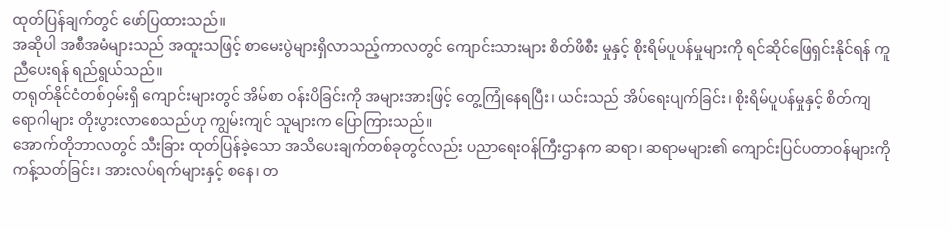ထုတ်ပြန်ချက်တွင် ဖော်ပြထားသည်။
အဆိုပါ အစီအမံများသည် အထူးသဖြင့် စာမေးပွဲများရှိလာသည့်ကာလတွင် ကျောင်းသားများ စိတ်ဖိစီး မှုနှင့် စိုးရိမ်ပူပန်မှုများကို ရင်ဆိုင်ဖြေရှင်းနိုင်ရန် ကူညီပေးရန် ရည်ရွယ်သည်။
တရုတ်နိုင်ငံတစ်ဝှမ်းရှိ ကျောင်းများတွင် အိမ်စာ ဝန်းပိခြင်းကို အများအားဖြင့် တွေ့ကြုံနေရပြီး၊ ယင်းသည် အိပ်ရေးပျက်ခြင်း၊ စိုးရိမ်ပူပန်မှုနှင့် စိတ်ကျရောဂါများ တိုးပွားလာစေသည်ဟု ကျွမ်းကျင် သူများက ပြောကြားသည်။
အောက်တိုဘာလတွင် သီးခြား ထုတ်ပြန်ခဲ့သော အသိပေးချက်တစ်ခုတွင်လည်း ပညာရေးဝန်ကြီးဌာနက ဆရာ၊ ဆရာမများ၏ ကျောင်းပြင်ပတာဝန်များကို ကန့်သတ်ခြင်း၊ အားလပ်ရက်များနှင့် စနေ၊ တ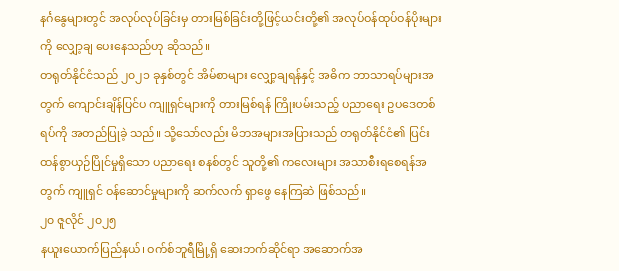နင်္ဂနွေများတွင် အလုပ်လုပ်ခြင်းမှ တားမြစ်ခြင်းတို့ဖြင့်ယင်းတို့၏ အလုပ်ဝန်ထုပ်ဝန်ပိုးများကို လျှော့ချ ပေးနေသည်ဟု ဆိုသည်။
တရုတ်နိုင်ငံသည် ၂၀၂၁ ခုနှစ်တွင် အိမ်စာများ လျှော့ချရန်နှင့် အဓိက ဘာသာရပ်များအတွက် ကျောင်းချိန်ပြင်ပ ကျူရှင်များကို တားမြစ်ရန် ကြိုးပမ်းသည့် ပညာရေး ဥပဒေတစ်ရပ်ကို အတည်ပြုခဲ့ သည်။ သို့သော်လည်း မိဘအများအပြားသည် တရုတ်နိုင်ငံ၏ ပြင်းထန်စွာယှဉ်ပြိုင်မှုရှိသော ပညာရေး စနစ်တွင် သူတို့၏ ကလေးများ အသာစီးရစေရန်အတွက် ကျူရှင် ဝန်ဆောင်မှုများကို ဆက်လက် ရှာဖွေ နေကြဆဲ ဖြစ်သည်။
၂၀ ဇူလိုင် ၂၀၂၅
နယူးယောက်ပြည်နယ်၊ ဝက်စ်ဘူရီမြို့ရှိ ဆေးဘက်ဆိုင်ရာ အဆောက်အ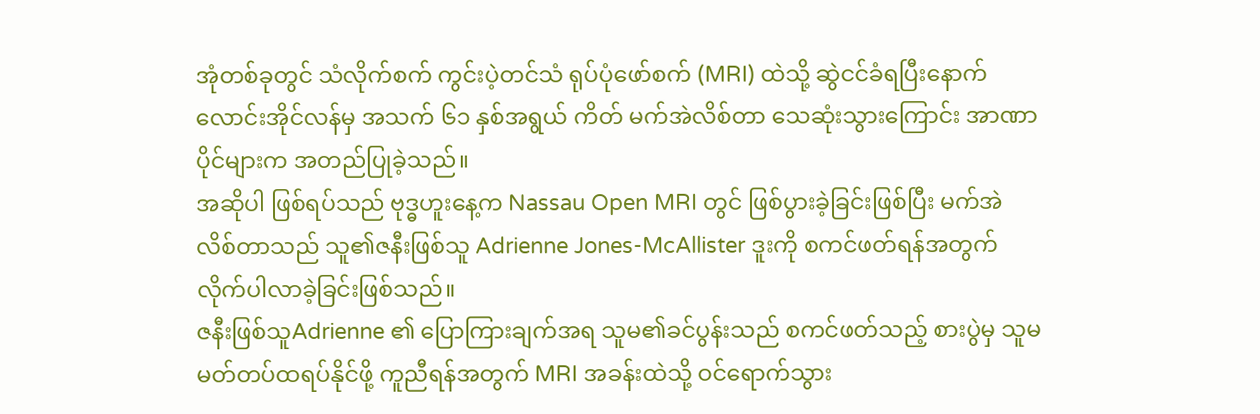အုံတစ်ခုတွင် သံလိုက်စက် ကွင်းပဲ့တင်သံ ရုပ်ပုံဖော်စက် (MRI) ထဲသို့ ဆွဲငင်ခံရပြီးနောက် လောင်းအိုင်လန်မှ အသက် ၆၁ နှစ်အရွယ် ကိတ် မက်အဲလိစ်တာ သေဆုံးသွားကြောင်း အာဏာပိုင်များက အတည်ပြုခဲ့သည်။
အဆိုပါ ဖြစ်ရပ်သည် ဗုဒ္ဓဟူးနေ့က Nassau Open MRI တွင် ဖြစ်ပွားခဲ့ခြင်းဖြစ်ပြီး မက်အဲလိစ်တာသည် သူ၏ဇနီးဖြစ်သူ Adrienne Jones-McAllister ဒူးကို စကင်ဖတ်ရန်အတွက် လိုက်ပါလာခဲ့ခြင်းဖြစ်သည်။
ဇနီးဖြစ်သူAdrienne ၏ ပြောကြားချက်အရ သူမ၏ခင်ပွန်းသည် စကင်ဖတ်သည့် စားပွဲမှ သူမ မတ်တပ်ထရပ်နိုင်ဖို့ ကူညီရန်အတွက် MRI အခန်းထဲသို့ ဝင်ရောက်သွား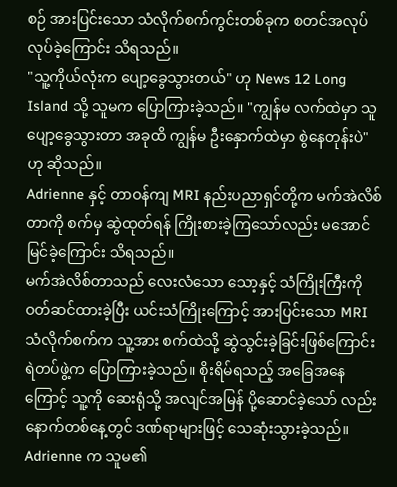စဉ် အားပြင်းသော သံလိုက်စက်ကွင်းတစ်ခုက စတင်အလုပ်လုပ်ခဲ့ကြောင်း သိရသည်။
"သူ့ကိုယ်လုံးက ပျော့ခွေသွားတယ်" ဟု News 12 Long Island သို့ သူမက ပြောကြားခဲ့သည်။ "ကျွန်မ လက်ထဲမှာ သူ ပျော့ခွေသွားတာ အခုထိ ကျွန်မ ဦးနှောက်ထဲမှာ စွဲနေတုန်းပဲ" ဟု ဆိုသည်။
Adrienne နှင့် တာဝန်ကျ MRI နည်းပညာရှင်တို့က မက်အဲလိစ်တာကို စက်မှ ဆွဲထုတ်ရန် ကြိုးစားခဲ့ကြသော်လည်း မအောင်မြင်ခဲ့ကြောင်း သိရသည်။
မက်အဲလိစ်တာသည် လေးလံသော သော့နှင့် သံကြိုးကြီးကို ဝတ်ဆင်ထားခဲ့ပြီး ယင်းသံကြိုးကြောင့် အားပြင်းသော MRI သံလိုက်စက်က သူ့အား စက်ထဲသို့ ဆွဲသွင်းခဲ့ခြင်းဖြစ်ကြောင်း ရဲတပ်ဖွဲ့က ပြောကြားခဲ့သည်။ စိုးရိမ်ရသည့် အခြေအနေကြောင့် သူ့ကို ဆေးရုံသို့ အလျင်အမြန် ပို့ဆောင်ခဲ့သော် လည်း နောက်တစ်နေ့တွင် ဒဏ်ရာများဖြင့် သေဆုံးသွားခဲ့သည်။
Adrienne က သူမ၏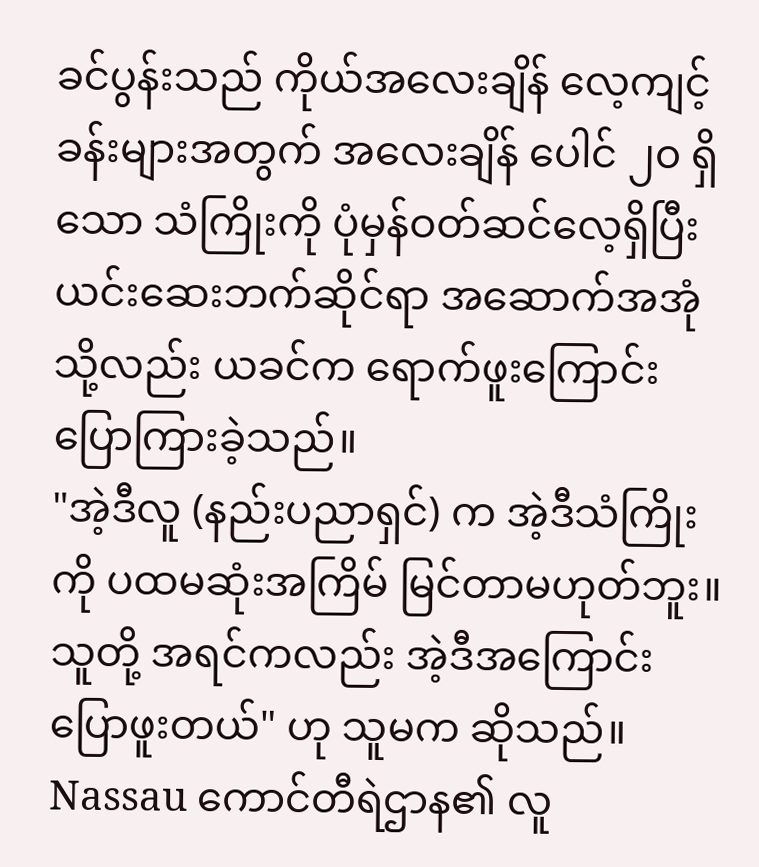ခင်ပွန်းသည် ကိုယ်အလေးချိန် လေ့ကျင့်ခန်းများအတွက် အလေးချိန် ပေါင် ၂၀ ရှိသော သံကြိုးကို ပုံမှန်ဝတ်ဆင်လေ့ရှိပြီး ယင်းဆေးဘက်ဆိုင်ရာ အဆောက်အအုံသို့လည်း ယခင်က ရောက်ဖူးကြောင်း ပြောကြားခဲ့သည်။
"အဲ့ဒီလူ (နည်းပညာရှင်) က အဲ့ဒီသံကြိုးကို ပထမဆုံးအကြိမ် မြင်တာမဟုတ်ဘူး။ သူတို့ အရင်ကလည်း အဲ့ဒီအကြောင်း ပြောဖူးတယ်" ဟု သူမက ဆိုသည်။
Nassau ကောင်တီရဲဌာန၏ လူ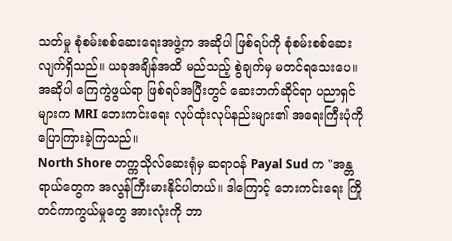သတ်မှု စုံစမ်းစစ်ဆေးရေးအဖွဲ့က အဆိုပါ ဖြစ်ရပ်ကို စုံစမ်းစစ်ဆေးလျက်ရှိသည်။ ယခုအချိန်အထိ မည်သည့် စွဲချက်မှ မတင်ရသေးပေ။
အဆိုပါ ကြေကွဲဖွယ်ရာ ဖြစ်ရပ်အပြီးတွင် ဆေးဘက်ဆိုင်ရာ ပညာရှင်များက MRI ဘေးကင်းရေး လုပ်ထုံးလုပ်နည်းများ၏ အရေးကြီးပုံကို ပြောကြားခဲ့ကြသည်။
North Shore တက္ကသိုလ်ဆေးရုံမှ ဆရာဝန် Payal Sud က "အန္တရာယ်တွေက အလွန်ကြီးမားနိုင်ပါတယ်။ ဒါကြောင့် ဘေးကင်းရေး ကြိုတင်ကာကွယ်မှုတွေ အားလုံးကို ဘာ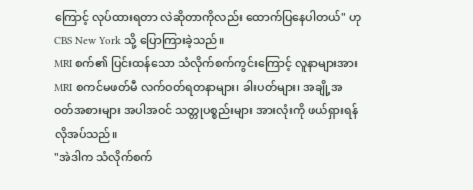ကြောင့် လုပ်ထားရတာ လဲဆိုတာကိုလည်း ထောက်ပြနေပါတယ်" ဟု CBS New York သို့ ပြောကြားခဲ့သည်။
MRI စက်၏ ပြင်းထန်သော သံလိုက်စက်ကွင်းကြောင့် လူနာများအား MRI စကင်မဖတ်မီ လက်ဝတ်ရတနာများ၊ ခါးပတ်များ၊ အချို့အဝတ်အစားများ အပါအဝင် သတ္တုပစ္စည်းများ အားလုံးကို ဖယ်ရှားရန် လိုအပ်သည်။
"အဲဒါက သံလိုက်စက်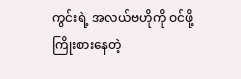ကွင်းရဲ့ အလယ်ဗဟိုကို ဝင်ဖို့ ကြိုးစားနေတဲ့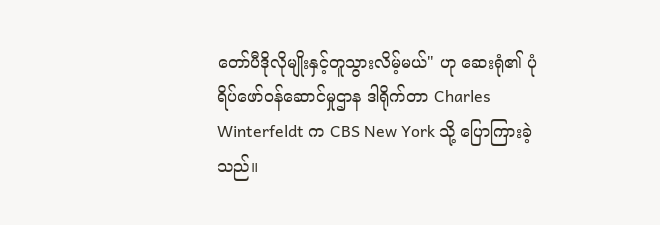တော်ပီဒိုလိုမျိုးနှင့်တူသွားလိမ့်မယ်" ဟု ဆေးရုံ၏ ပုံရိပ်ဖော်ဝန်ဆောင်မှုဌာန ဒါရိုက်တာ Charles Winterfeldt က CBS New York သို့ ပြောကြားခဲ့သည်။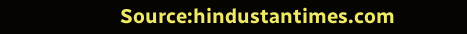Source:hindustantimes.com